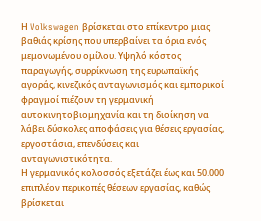Η Volkswagen βρίσκεται στο επίκεντρο μιας βαθιάς κρίσης που υπερβαίνει τα όρια ενός μεμονωμένου ομίλου. Υψηλό κόστος παραγωγής, συρρίκνωση της ευρωπαϊκής αγοράς, κινεζικός ανταγωνισμός και εμπορικοί φραγμοί πιέζουν τη γερμανική αυτοκινητοβιομηχανία και τη διοίκηση να λάβει δύσκολες αποφάσεις για θέσεις εργασίας, εργοστάσια, επενδύσεις και ανταγωνιστικότητα.
Η γερμανικός κολοσσός εξετάζει έως και 50.000 επιπλέον περικοπές θέσεων εργασίας, καθώς βρίσκεται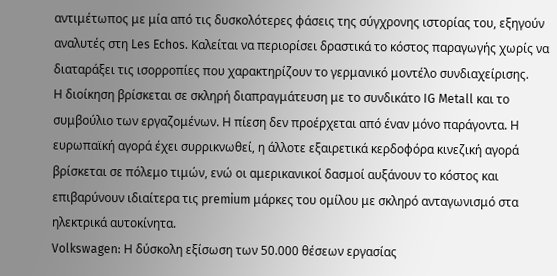αντιμέτωπος με μία από τις δυσκολότερες φάσεις της σύγχρονης ιστορίας του, εξηγούν αναλυτές στη Les Echos. Καλείται να περιορίσει δραστικά το κόστος παραγωγής χωρίς να διαταράξει τις ισορροπίες που χαρακτηρίζουν το γερμανικό μοντέλο συνδιαχείρισης.
Η διοίκηση βρίσκεται σε σκληρή διαπραγμάτευση με το συνδικάτο IG Metall και το συμβούλιο των εργαζομένων. Η πίεση δεν προέρχεται από έναν μόνο παράγοντα. Η ευρωπαϊκή αγορά έχει συρρικνωθεί, η άλλοτε εξαιρετικά κερδοφόρα κινεζική αγορά βρίσκεται σε πόλεμο τιμών, ενώ οι αμερικανικοί δασμοί αυξάνουν το κόστος και επιβαρύνουν ιδιαίτερα τις premium μάρκες του ομίλου με σκληρό ανταγωνισμό στα ηλεκτρικά αυτοκίνητα.
Volkswagen: Η δύσκολη εξίσωση των 50.000 θέσεων εργασίας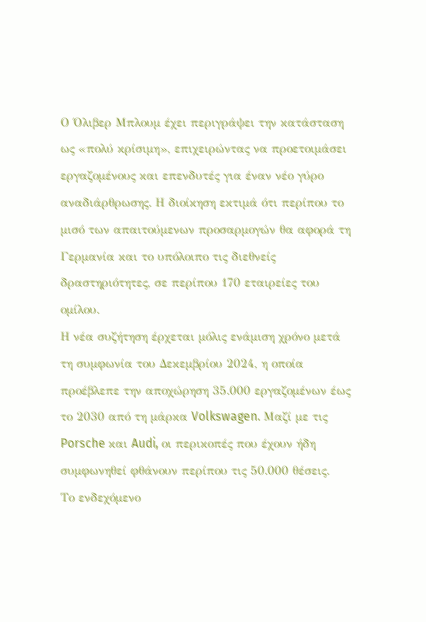Ο Όλιβερ Μπλουμ έχει περιγράψει την κατάσταση ως «πολύ κρίσιμη», επιχειρώντας να προετοιμάσει εργαζομένους και επενδυτές για έναν νέο γύρο αναδιάρθρωσης. Η διοίκηση εκτιμά ότι περίπου το μισό των απαιτούμενων προσαρμογών θα αφορά τη Γερμανία και το υπόλοιπο τις διεθνείς δραστηριότητες, σε περίπου 170 εταιρείες του ομίλου.
Η νέα συζήτηση έρχεται μόλις ενάμιση χρόνο μετά τη συμφωνία του Δεκεμβρίου 2024, η οποία προέβλεπε την αποχώρηση 35.000 εργαζομένων έως το 2030 από τη μάρκα Volkswagen. Μαζί με τις Porsche και Audi, οι περικοπές που έχουν ήδη συμφωνηθεί φθάνουν περίπου τις 50.000 θέσεις.
Το ενδεχόμενο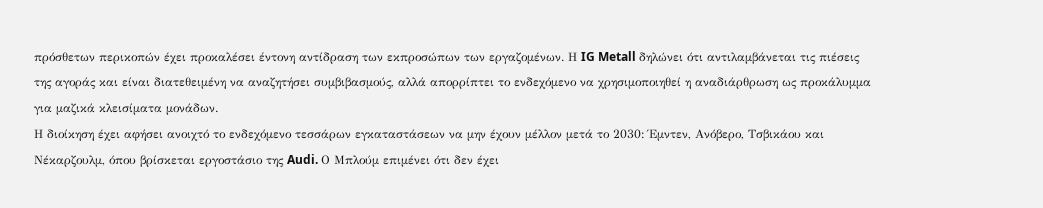πρόσθετων περικοπών έχει προκαλέσει έντονη αντίδραση των εκπροσώπων των εργαζομένων. Η IG Metall δηλώνει ότι αντιλαμβάνεται τις πιέσεις της αγοράς και είναι διατεθειμένη να αναζητήσει συμβιβασμούς, αλλά απορρίπτει το ενδεχόμενο να χρησιμοποιηθεί η αναδιάρθρωση ως προκάλυμμα για μαζικά κλεισίματα μονάδων.
Η διοίκηση έχει αφήσει ανοιχτό το ενδεχόμενο τεσσάρων εγκαταστάσεων να μην έχουν μέλλον μετά το 2030: Έμντεν, Ανόβερο, Τσβικάου και Νέκαρζουλμ, όπου βρίσκεται εργοστάσιο της Audi. Ο Μπλούμ επιμένει ότι δεν έχει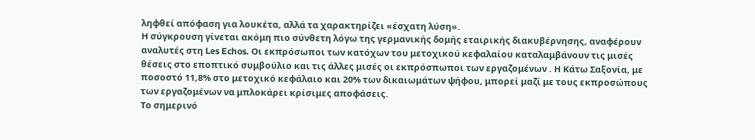ληφθεί απόφαση για λουκέτα, αλλά τα χαρακτηρίζει «έσχατη λύση».
Η σύγκρουση γίνεται ακόμη πιο σύνθετη λόγω της γερμανικής δομής εταιρικής διακυβέρνησης, αναφέρουν αναλυτές στη Les Echos. Οι εκπρόσωποι των κατόχων του μετοχικού κεφαλαίου καταλαμβάνουν τις μισές θέσεις στο εποπτικό συμβούλιο και τις άλλες μισές οι εκπρόσπωποι των εργαζομένων . Η Κάτω Σαξονία, με ποσοστό 11,8% στο μετοχικό κεφάλαιο και 20% των δικαιωμάτων ψήφου, μπορεί μαζί με τους εκπροσώπους των εργαζομένων να μπλοκάρει κρίσιμες αποφάσεις.
Το σημερινό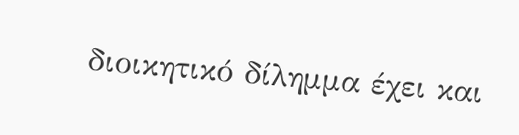διοικητικό δίλημμα έχει και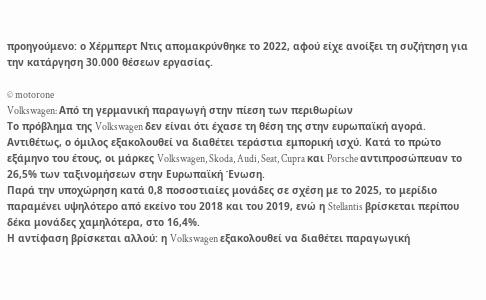προηγούμενο: ο Χέρμπερτ Ντις απομακρύνθηκε το 2022, αφού είχε ανοίξει τη συζήτηση για την κατάργηση 30.000 θέσεων εργασίας.

© motorone
Volkswagen: Από τη γερμανική παραγωγή στην πίεση των περιθωρίων
Το πρόβλημα της Volkswagen δεν είναι ότι έχασε τη θέση της στην ευρωπαϊκή αγορά. Αντιθέτως, ο όμιλος εξακολουθεί να διαθέτει τεράστια εμπορική ισχύ. Κατά το πρώτο εξάμηνο του έτους, οι μάρκες Volkswagen, Skoda, Audi, Seat, Cupra και Porsche αντιπροσώπευαν το 26,5% των ταξινομήσεων στην Ευρωπαϊκή Ένωση.
Παρά την υποχώρηση κατά 0,8 ποσοστιαίες μονάδες σε σχέση με το 2025, το μερίδιο παραμένει υψηλότερο από εκείνο του 2018 και του 2019, ενώ η Stellantis βρίσκεται περίπου δέκα μονάδες χαμηλότερα, στο 16,4%.
Η αντίφαση βρίσκεται αλλού: η Volkswagen εξακολουθεί να διαθέτει παραγωγική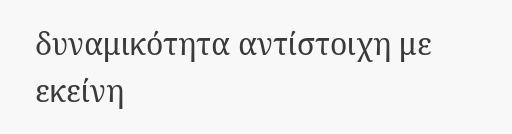δυναμικότητα αντίστοιχη με εκείνη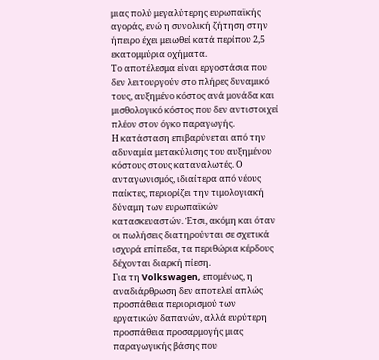μιας πολύ μεγαλύτερης ευρωπαϊκής αγοράς, ενώ η συνολική ζήτηση στην ήπειρο έχει μειωθεί κατά περίπου 2,5 εκατομμύρια οχήματα.
Το αποτέλεσμα είναι εργοστάσια που δεν λειτουργούν στο πλήρες δυναμικό τους, αυξημένο κόστος ανά μονάδα και μισθολογικό κόστος που δεν αντιστοιχεί πλέον στον όγκο παραγωγής.
Η κατάσταση επιβαρύνεται από την αδυναμία μετακύλισης του αυξημένου κόστους στους καταναλωτές. Ο ανταγωνισμός, ιδιαίτερα από νέους παίκτες, περιορίζει την τιμολογιακή δύναμη των ευρωπαϊκών κατασκευαστών. Έτσι, ακόμη και όταν οι πωλήσεις διατηρούνται σε σχετικά ισχυρά επίπεδα, τα περιθώρια κέρδους δέχονται διαρκή πίεση.
Για τη Volkswagen, επομένως, η αναδιάρθρωση δεν αποτελεί απλώς προσπάθεια περιορισμού των εργατικών δαπανών, αλλά ευρύτερη προσπάθεια προσαρμογής μιας παραγωγικής βάσης που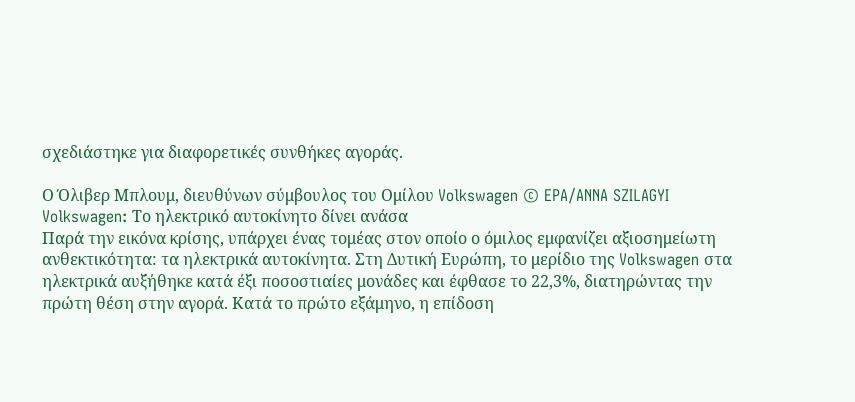σχεδιάστηκε για διαφορετικές συνθήκες αγοράς.

Ο Όλιβερ Μπλουμ, διευθύνων σύμβουλος του Ομίλου Volkswagen © EPA/ANNA SZILAGYI
Volkswagen: Το ηλεκτρικό αυτοκίνητο δίνει ανάσα
Παρά την εικόνα κρίσης, υπάρχει ένας τομέας στον οποίο ο όμιλος εμφανίζει αξιοσημείωτη ανθεκτικότητα: τα ηλεκτρικά αυτοκίνητα. Στη Δυτική Ευρώπη, το μερίδιο της Volkswagen στα ηλεκτρικά αυξήθηκε κατά έξι ποσοστιαίες μονάδες και έφθασε το 22,3%, διατηρώντας την πρώτη θέση στην αγορά. Κατά το πρώτο εξάμηνο, η επίδοση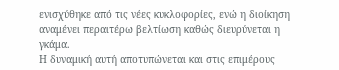ενισχύθηκε από τις νέες κυκλοφορίες, ενώ η διοίκηση αναμένει περαιτέρω βελτίωση καθώς διευρύνεται η γκάμα.
Η δυναμική αυτή αποτυπώνεται και στις επιμέρους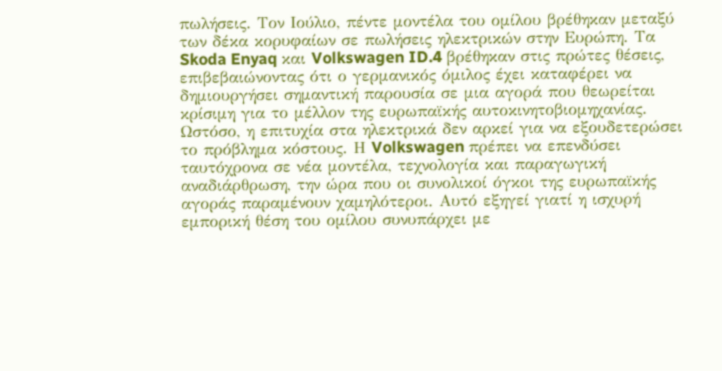πωλήσεις. Τον Ιούλιο, πέντε μοντέλα του ομίλου βρέθηκαν μεταξύ των δέκα κορυφαίων σε πωλήσεις ηλεκτρικών στην Ευρώπη. Τα Skoda Enyaq και Volkswagen ID.4 βρέθηκαν στις πρώτες θέσεις, επιβεβαιώνοντας ότι ο γερμανικός όμιλος έχει καταφέρει να δημιουργήσει σημαντική παρουσία σε μια αγορά που θεωρείται κρίσιμη για το μέλλον της ευρωπαϊκής αυτοκινητοβιομηχανίας.
Ωστόσο, η επιτυχία στα ηλεκτρικά δεν αρκεί για να εξουδετερώσει το πρόβλημα κόστους. Η Volkswagen πρέπει να επενδύσει ταυτόχρονα σε νέα μοντέλα, τεχνολογία και παραγωγική αναδιάρθρωση, την ώρα που οι συνολικοί όγκοι της ευρωπαϊκής αγοράς παραμένουν χαμηλότεροι. Αυτό εξηγεί γιατί η ισχυρή εμπορική θέση του ομίλου συνυπάρχει με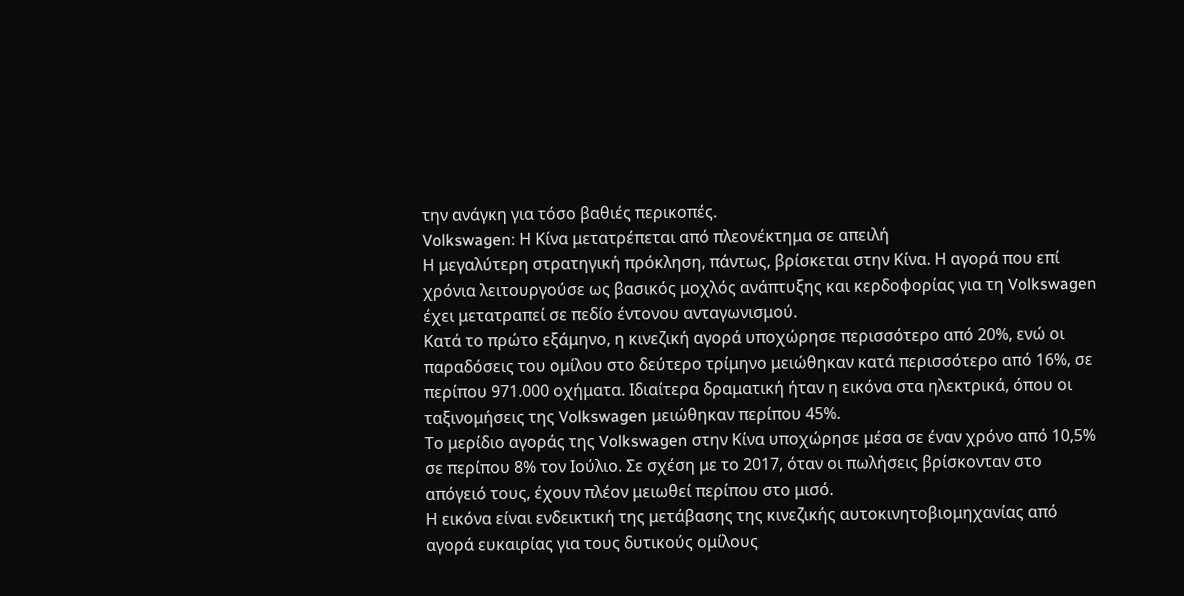την ανάγκη για τόσο βαθιές περικοπές.
Volkswagen: Η Κίνα μετατρέπεται από πλεονέκτημα σε απειλή
Η μεγαλύτερη στρατηγική πρόκληση, πάντως, βρίσκεται στην Κίνα. Η αγορά που επί χρόνια λειτουργούσε ως βασικός μοχλός ανάπτυξης και κερδοφορίας για τη Volkswagen έχει μετατραπεί σε πεδίο έντονου ανταγωνισμού.
Κατά το πρώτο εξάμηνο, η κινεζική αγορά υποχώρησε περισσότερο από 20%, ενώ οι παραδόσεις του ομίλου στο δεύτερο τρίμηνο μειώθηκαν κατά περισσότερο από 16%, σε περίπου 971.000 οχήματα. Ιδιαίτερα δραματική ήταν η εικόνα στα ηλεκτρικά, όπου οι ταξινομήσεις της Volkswagen μειώθηκαν περίπου 45%.
Το μερίδιο αγοράς της Volkswagen στην Κίνα υποχώρησε μέσα σε έναν χρόνο από 10,5% σε περίπου 8% τον Ιούλιο. Σε σχέση με το 2017, όταν οι πωλήσεις βρίσκονταν στο απόγειό τους, έχουν πλέον μειωθεί περίπου στο μισό.
Η εικόνα είναι ενδεικτική της μετάβασης της κινεζικής αυτοκινητοβιομηχανίας από αγορά ευκαιρίας για τους δυτικούς ομίλους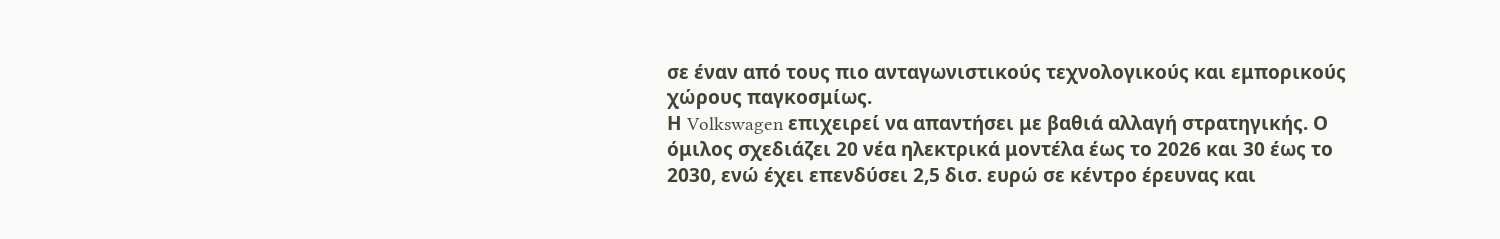σε έναν από τους πιο ανταγωνιστικούς τεχνολογικούς και εμπορικούς χώρους παγκοσμίως.
Η Volkswagen επιχειρεί να απαντήσει με βαθιά αλλαγή στρατηγικής. Ο όμιλος σχεδιάζει 20 νέα ηλεκτρικά μοντέλα έως το 2026 και 30 έως το 2030, ενώ έχει επενδύσει 2,5 δισ. ευρώ σε κέντρο έρευνας και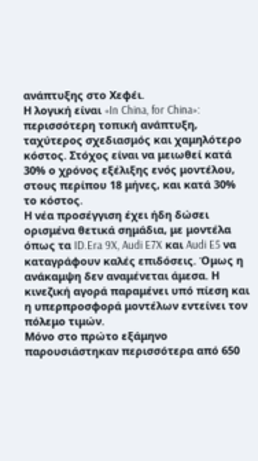ανάπτυξης στο Χεφέι.
Η λογική είναι «In China, for China»: περισσότερη τοπική ανάπτυξη, ταχύτερος σχεδιασμός και χαμηλότερο κόστος. Στόχος είναι να μειωθεί κατά 30% ο χρόνος εξέλιξης ενός μοντέλου, στους περίπου 18 μήνες, και κατά 30% το κόστος.
Η νέα προσέγγιση έχει ήδη δώσει ορισμένα θετικά σημάδια, με μοντέλα όπως τα ID.Era 9X, Audi E7X και Audi E5 να καταγράφουν καλές επιδόσεις. Όμως η ανάκαμψη δεν αναμένεται άμεσα. Η κινεζική αγορά παραμένει υπό πίεση και η υπερπροσφορά μοντέλων εντείνει τον πόλεμο τιμών.
Μόνο στο πρώτο εξάμηνο παρουσιάστηκαν περισσότερα από 650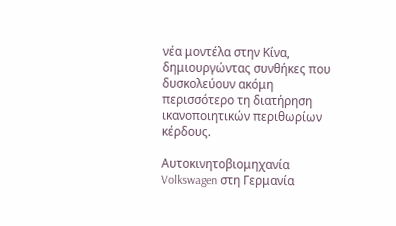νέα μοντέλα στην Κίνα, δημιουργώντας συνθήκες που δυσκολεύουν ακόμη περισσότερο τη διατήρηση ικανοποιητικών περιθωρίων κέρδους.

Αυτοκινητοβιομηχανία Volkswagen στη Γερμανία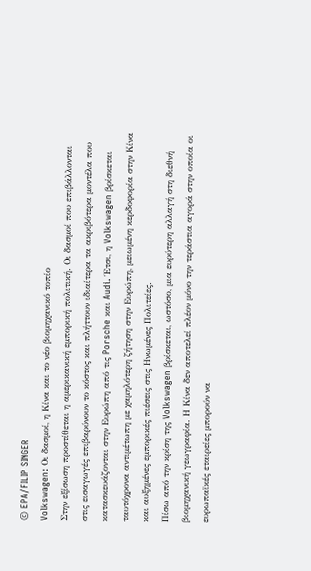© EPA/FILIP SINGER
Volkswagen: Οι δασμοί, η Κίνα και το νέο βιομηχανικό τοπίο
Στην εξίσωση προστίθεται η αμερικανική εμπορική πολιτική. Οι δασμοί που επιβάλλονται στις εισαγωγές επιβαρύνουν το κόστος και πλήττουν ιδιαίτερα τα ακριβότερα μοντέλα που κατασκευάζονται στην Ευρώπη από τις Porsche και Audi. Έτσι, η Volkswagen βρίσκεται ταυτόχρονα αντιμέτωπη με χαμηλότερη ζήτηση στην Ευρώπη, μειωμένη κερδοφορία στην Κίνα και αυξημένες εμπορικές πιέσεις στις Ηνωμένες Πολιτείες.
Πίσω από την κρίση της Volkswagen βρίσκεται, ωστόσο, μια ευρύτερη αλλαγή στη διεθνή βιομηχανική γεωγραφία. Η Κίνα δεν αποτελεί πλέον μόνο την τεράστια αγορά στην οποία οι ευρωπαϊκές εταιρείες μπορούν να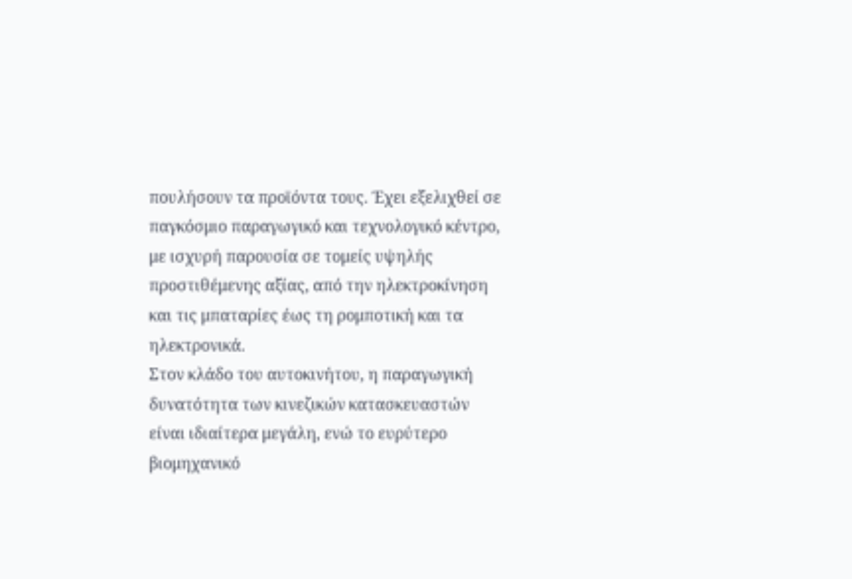πουλήσουν τα προϊόντα τους. Έχει εξελιχθεί σε παγκόσμιο παραγωγικό και τεχνολογικό κέντρο, με ισχυρή παρουσία σε τομείς υψηλής προστιθέμενης αξίας, από την ηλεκτροκίνηση και τις μπαταρίες έως τη ρομποτική και τα ηλεκτρονικά.
Στον κλάδο του αυτοκινήτου, η παραγωγική δυνατότητα των κινεζικών κατασκευαστών είναι ιδιαίτερα μεγάλη, ενώ το ευρύτερο βιομηχανικό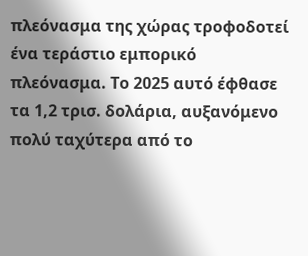πλεόνασμα της χώρας τροφοδοτεί ένα τεράστιο εμπορικό πλεόνασμα. Το 2025 αυτό έφθασε τα 1,2 τρισ. δολάρια, αυξανόμενο πολύ ταχύτερα από το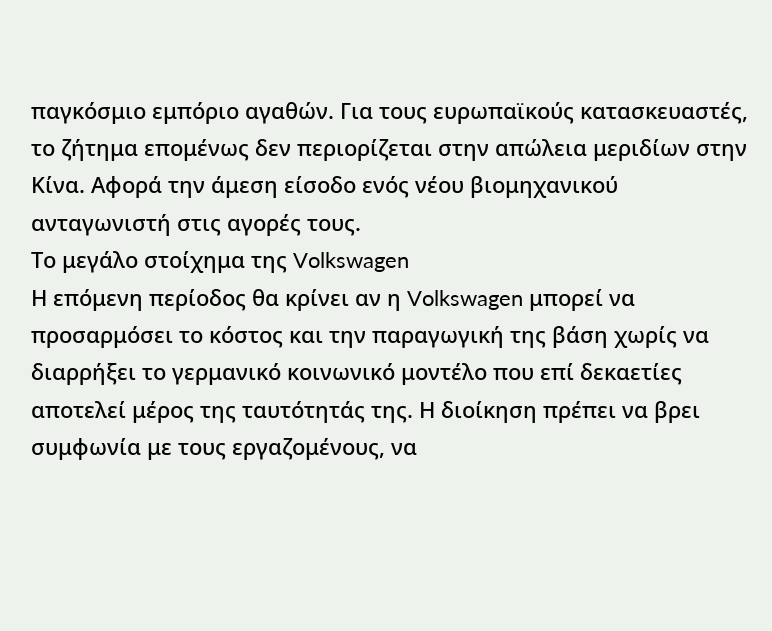παγκόσμιο εμπόριο αγαθών. Για τους ευρωπαϊκούς κατασκευαστές, το ζήτημα επομένως δεν περιορίζεται στην απώλεια μεριδίων στην Κίνα. Αφορά την άμεση είσοδο ενός νέου βιομηχανικού ανταγωνιστή στις αγορές τους.
Το μεγάλο στοίχημα της Volkswagen
Η επόμενη περίοδος θα κρίνει αν η Volkswagen μπορεί να προσαρμόσει το κόστος και την παραγωγική της βάση χωρίς να διαρρήξει το γερμανικό κοινωνικό μοντέλο που επί δεκαετίες αποτελεί μέρος της ταυτότητάς της. Η διοίκηση πρέπει να βρει συμφωνία με τους εργαζομένους, να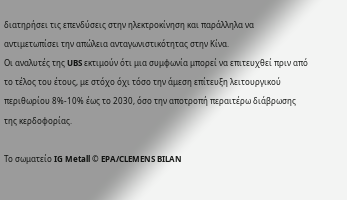διατηρήσει τις επενδύσεις στην ηλεκτροκίνηση και παράλληλα να αντιμετωπίσει την απώλεια ανταγωνιστικότητας στην Κίνα.
Οι αναλυτές της UBS εκτιμούν ότι μια συμφωνία μπορεί να επιτευχθεί πριν από το τέλος του έτους, με στόχο όχι τόσο την άμεση επίτευξη λειτουργικού περιθωρίου 8%-10% έως το 2030, όσο την αποτροπή περαιτέρω διάβρωσης της κερδοφορίας.

Το σωματείο IG Metall © EPA/CLEMENS BILAN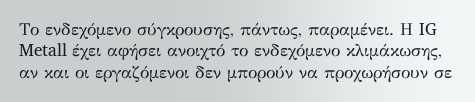Το ενδεχόμενο σύγκρουσης, πάντως, παραμένει. Η IG Metall έχει αφήσει ανοιχτό το ενδεχόμενο κλιμάκωσης, αν και οι εργαζόμενοι δεν μπορούν να προχωρήσουν σε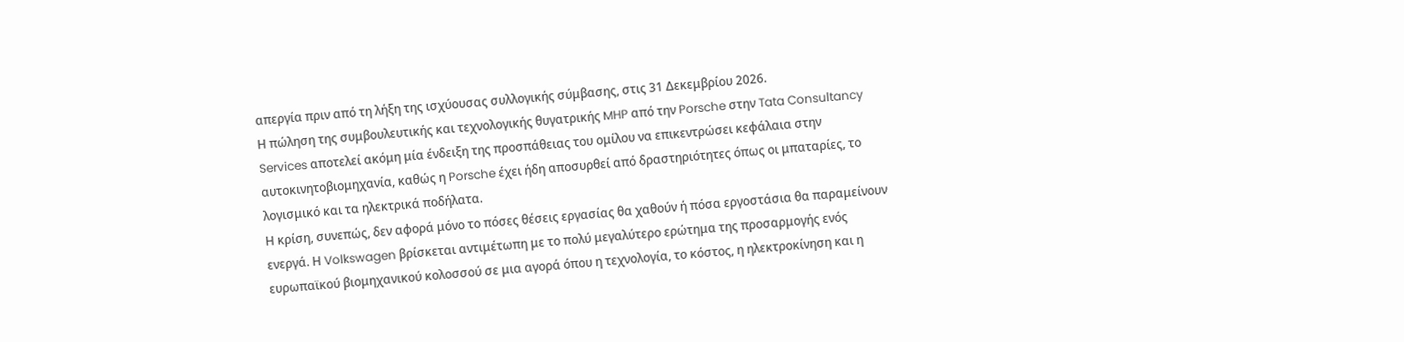απεργία πριν από τη λήξη της ισχύουσας συλλογικής σύμβασης, στις 31 Δεκεμβρίου 2026.
Η πώληση της συμβουλευτικής και τεχνολογικής θυγατρικής MHP από την Porsche στην Tata Consultancy Services αποτελεί ακόμη μία ένδειξη της προσπάθειας του ομίλου να επικεντρώσει κεφάλαια στην αυτοκινητοβιομηχανία, καθώς η Porsche έχει ήδη αποσυρθεί από δραστηριότητες όπως οι μπαταρίες, το λογισμικό και τα ηλεκτρικά ποδήλατα.
Η κρίση, συνεπώς, δεν αφορά μόνο το πόσες θέσεις εργασίας θα χαθούν ή πόσα εργοστάσια θα παραμείνουν ενεργά. Η Volkswagen βρίσκεται αντιμέτωπη με το πολύ μεγαλύτερο ερώτημα της προσαρμογής ενός ευρωπαϊκού βιομηχανικού κολοσσού σε μια αγορά όπου η τεχνολογία, το κόστος, η ηλεκτροκίνηση και η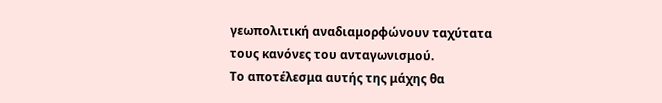γεωπολιτική αναδιαμορφώνουν ταχύτατα τους κανόνες του ανταγωνισμού.
Το αποτέλεσμα αυτής της μάχης θα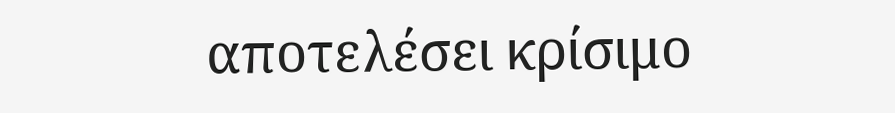αποτελέσει κρίσιμο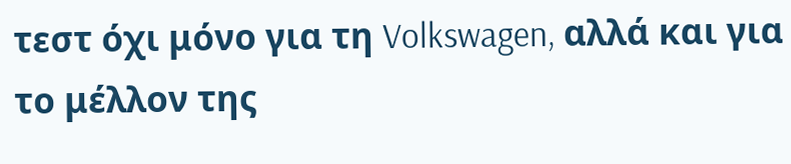τεστ όχι μόνο για τη Volkswagen, αλλά και για το μέλλον της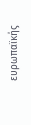ευρωπαϊκής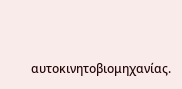αυτοκινητοβιομηχανίας.